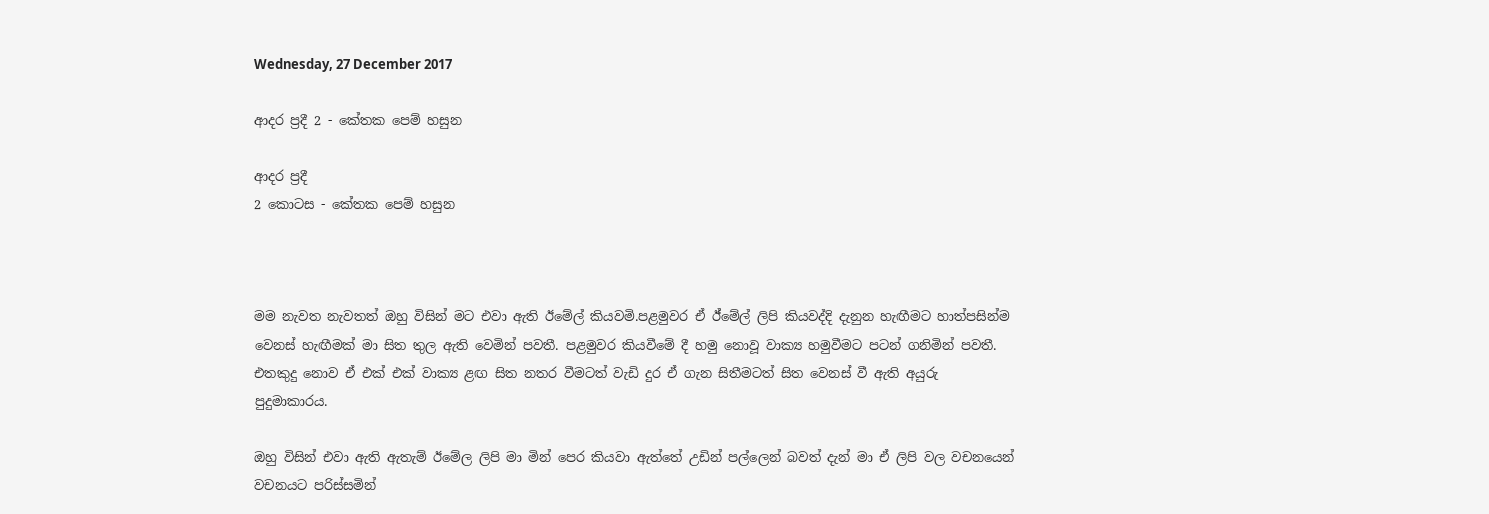Wednesday, 27 December 2017

ආදර ප්‍රදී 2 - කේතක පෙම් හසුන

ආදර ප්‍රදී
2 කොටස - කේතක පෙම් හසුන



මම නැවත නැවතත් ඔහු විසින් මට එවා ඇති ඊමේල් කියවමි.පළමුවර ඒ ඊ්මේල් ලිපි කියවද්දි දැනුන හැඟීමට හාත්පසින්ම වෙනස් හැඟීමක් මා සිත තුල ඇති වෙමින් පවතී. පළමුවර කියවීමේ දී හමු නොවූ වාක්‍ය හමුවීමට පටන් ගනිමින් පවතී. එතකුදු නොව ඒ එක් එක් වාක්‍ය ළඟ සිත නතර වීමටත් වැඩි දුර ඒ ගැන සිතීමටත් සිත වෙනස් වී ඇති අයුරු පුදුමාකාරය.

ඔහු විසින් එවා ඇති ඇතැම් ඊමේල ලිපි මා මින් පෙර කියවා ඇත්තේ උඩින් පල්ලෙන් බවත් දැන් මා ඒ ලිපි වල වචනයෙන් වචනයට පරිස්සමින්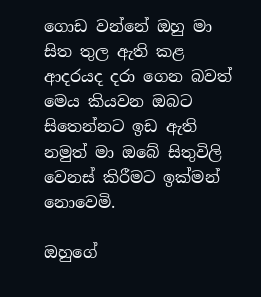ගොඩ වන්නේ ඔහු මා සිත තුල ඇති කළ ආදරයද දරා ගෙන බවත් මෙය කියවන ඔබට සිතෙන්නට ඉඩ ඇති නමුත් මා ඔබේ සිතුවිලි වෙනස් කිරීමට ඉක්මන් නොවෙමි.

ඔහුගේ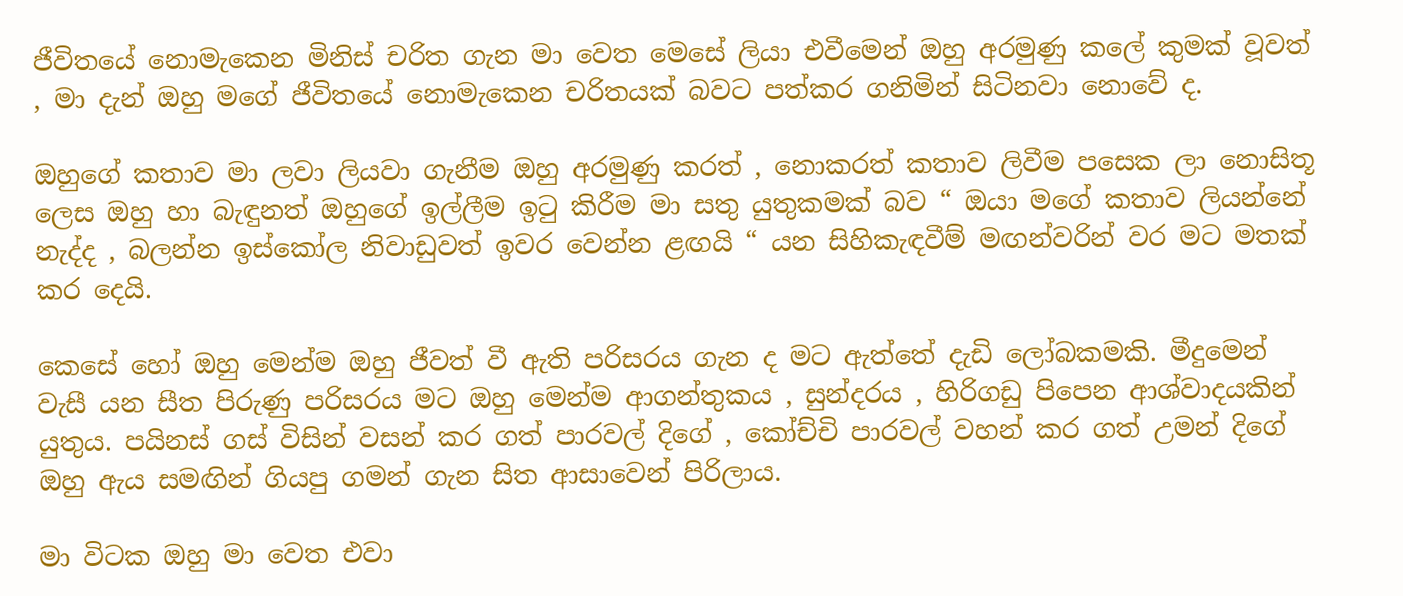ජීවිතයේ නොමැකෙන මිනිස් චරිත ගැන මා වෙත මෙසේ ලියා එවීමෙන් ඔහු අරමුණු කලේ කුමක් වූවත් , මා දැන් ඔහු මගේ ජීවිතයේ නොමැකෙන චරිතයක් බවට පත්කර ගනිමින් සිටිනවා නොවේ ද.

ඔහුගේ කතාව මා ලවා ලියවා ගැනීම ඔහු අරමුණු කරත් , නොකරත් කතාව ලිවීම පසෙක ලා නොසිතූ ලෙස ඔහු හා බැඳුනත් ඔහුගේ ඉල්ලීම ඉටු කිරීම මා සතු යුතුකමක් බව “ ඔයා මගේ කතාව ලියන්නේ නැද්ද , බලන්න ඉස්කෝල නිවාඩුවත් ඉවර වෙන්න ළඟයි “ යන සිහිකැඳවීම් මඟන්වරින් වර මට මතක් කර දෙයි.

කෙසේ හෝ ඔහු මෙන්ම ඔහු ජීවත් වී ඇති පරිසරය ගැන ද මට ඇත්තේ දැඩි ලෝබකමකි. මීදුමෙන් වැසී යන සීත පිරුණු පරිසරය මට ඔහු මෙන්ම ආගන්තුකය , සුන්දරය , හිරිගඩු පිපෙන ආශ්වාදයකින් යුතුය. පයිනස් ගස් විසින් වසන් කර ගත් පාරවල් දිගේ , කෝච්චි පාරවල් වහන් කර ගත් උමන් දිගේ ඔහු ඇය සමඟින් ගියපු ගමන් ගැන සිත ආසාවෙන් පිරිලාය.

මා විටක ඔහු මා වෙත එවා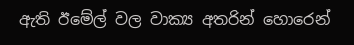ඇති ඊමේල් වල වාක්‍ය අතරින් හොරෙන්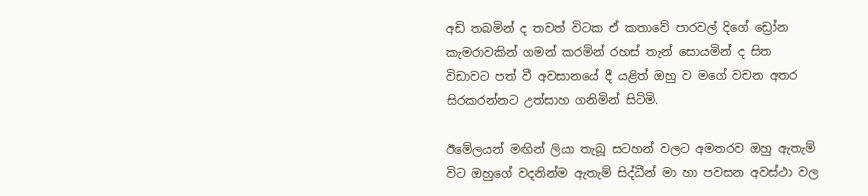අඩි තබමින් ද තවත් විටක ඒ කතාවේ පාරවල් දිගේ ඩ්‍රෝන කැමරාවකින් ගමන් කරමින් රහස් තැන් සොයමින් ද සිත විඩාවට පත් වී අවසානයේ දී යළිත් ඔහු ව මගේ වචන අතර සිරකරන්නට උත්සාහ ගනිමින් සිටිමි.

ඊමේලයන් මඟින් ලියා තැබූ සටහන් වලට අමතරව ඔහු ඇතැම් විට ඔහුගේ වදනින්ම ඇතැම් සිද්ධීන් මා හා පවසන අවස්ථා වල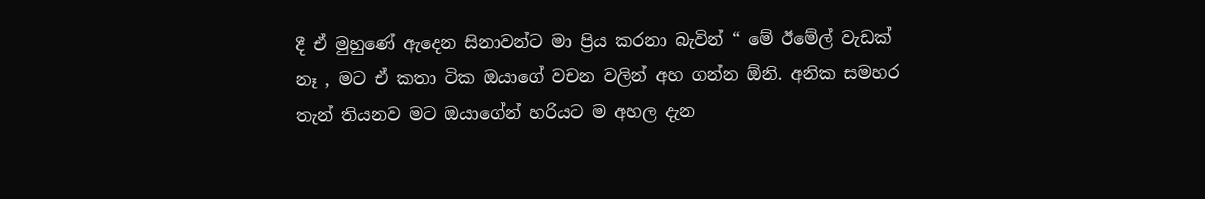දී ඒ මුහුණේ ඇදෙන සිනාවන්ට මා ප්‍රිය කරනා බැවින් “ මේ ඊමේල් වැඩක් නෑ , මට ඒ කතා ටික ඔයාගේ වචන වලින් අහ ගන්න ඕනි. අනික සමහර තැන් තියනව මට ඔයාගේන් හරියට ම අහල දැන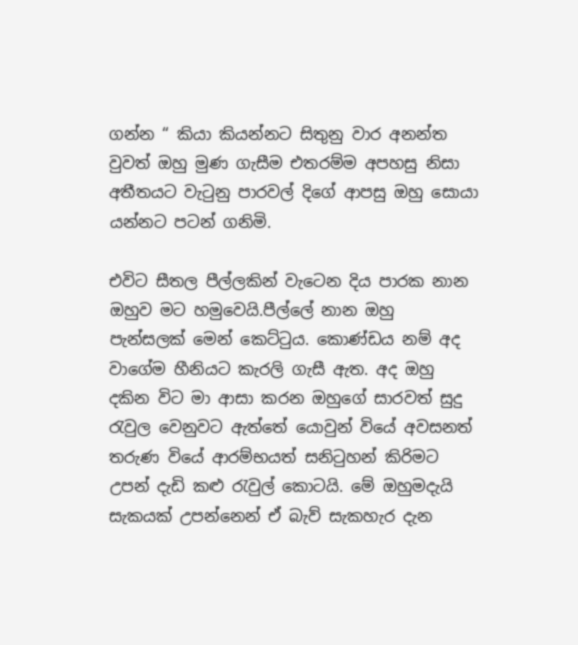ගන්න “ කියා කියන්නට සිතුනු වාර අනන්ත වුවත් ඔහු මුණ ගැසීම එතරම්ම අපහසු නිසා අතීතයට වැටුනු පාරවල් දිගේ ආපසු ඔහු සොයා යන්නට පටන් ගනිමි.

එවිට සීතල පීල්ලකින් වැටෙන දිය පාරක නාන ඔහුව මට හමුවෙයි.පීල්ලේ නාන ඔහු පැන්සලක් මෙන් කෙට්ටුය. කොණ්ඩය නම් අද වාගේම හීනියට කැරලි ගැසී ඇත. අද ඔහු දකින විට මා ආසා කරන ඔහුගේ සාරවත් සුදු රැවුල වෙනුවට ඇත්තේ යොවුන් වියේ අවසනත් තරුණ වියේ ආරම්භයත් සනිටුහන් කිරිමට උපන් දැඩි කළු රැවුල් කොටයි. මේ ඔහුමදැයි සැකයක් උපන්නෙන් ඒ බැව් සැකහැර දැන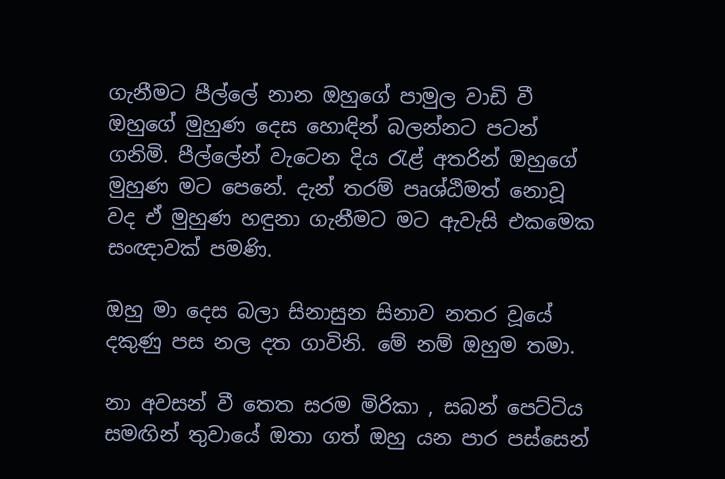ගැනීමට පීල්ලේ නාන ඔහුගේ පාමුල වාඩි වී ඔහුගේ මුහුණ දෙස හොඳින් බලන්නට පටන් ගනිමි. පීල්ලේන් වැටෙන දිය රැළ් අතරින් ඔහුගේ මුහුණ මට පෙනේ. දැන් තරම් පෘශ්ඨිමත් නොවූ වද ඒ මුහුණ හඳුනා ගැනීමට මට ඇවැසි එකමෙක සංඥාවක් පමණි.

ඔහු මා දෙස බලා සිනාසුන සිනාව නතර වූයේ දකුණු පස නල දත ගාවිනි. මේ නම් ඔහුම තමා.

නා අවසන් වී තෙත සරම මිරිකා , සබන් පෙට්ටිය සමඟින් තුවායේ ඔතා ගත් ඔහු යන පාර පස්සෙන්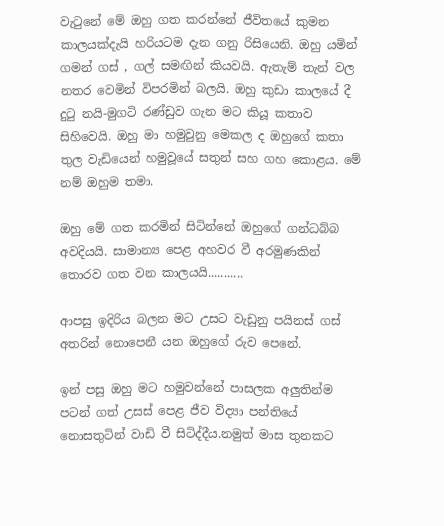වැටුනේ මේ ඔහු ගත කරන්නේ ජීවිතයේ කුමන කාලයක්දැයි හරියටම දැන ගනු රිසියෙනි. ඔහු යමින් ගමන් ගස් , ගල් සමඟින් කියවයි. ඇතැම් තැන් වල නතර වෙමින් විපරමින් බලයි. ඔහු කුඩා කාලයේ දී දුටු නයි-මුගටි රණ්ඩුව ගැන මට කියූ කතාව සිහිවෙයි. ඔහු මා හමුවුනු මෙකල ද ඔහුගේ කතා තුල වැඩියෙන් හමුවූයේ සතුන් සහ ගහ කොළය. මේ නම් ඔහුම තමා.

ඔහු මේ ගත කරමින් සිටින්නේ ඔහුගේ ගන්ධබ්බ අවදියයි. සාමාන්‍ය පෙළ අහවර වී අරමුණකින් තොරව ගත වන කාලයයි...........

ආපසු ඉදිරිය බලන මට උසට වැඩුනු පයිනස් ගස් අතරින් නොපෙනී යන ඔහුගේ රුව පෙනේ.

ඉන් පසු ඔහු මට හමුවන්නේ පාසලක අලුතින්ම පටන් ගත් උසස් පෙළ ජීව විද්‍යා පන්තියේ නොසතුටින් වාඩි වී සිටිද්දීය.නමුත් මාස තුනකට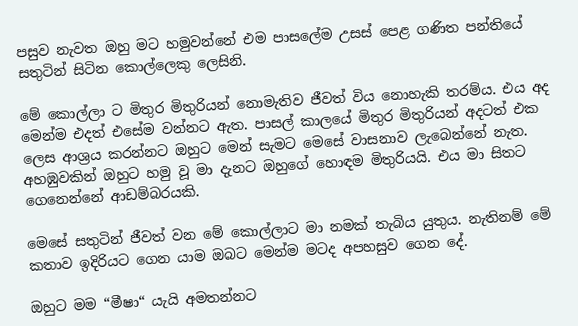පසුව නැවත ඔහු මට හමුවන්නේ එම පාසලේම උසස් පෙළ ගණිත පන්තියේ සතුටින් සිටින කොල්ලෙකු ලෙසිනි.

මේ කොල්ලා ට මිතුර මිතුරියන් නොමැතිව ජීවත් විය නොහැකි තරම්ය. එය අද මෙන්ම එදත් එසේම වන්නට ඇත. පාසල් කාලයේ මිතුර මිතුරියන් අදටත් එක ලෙස ආශ්‍රය කරන්නට ඔහුට මෙන් සැමට මෙසේ වාසනාව ලැබෙන්නේ නැත. අහඹුවකින් ඔහුට හමු වූ මා දැනට ඔහුගේ හොඳම මිතුරියයි. එය මා සිතට ගෙනෙන්නේ ආඩම්බරයකි.

මෙසේ සතුටින් ජීවත් වන මේ කොල්ලාට මා නමක් තැබිය යුතුය. නැතිනම් මේ කතාව ඉදිරියට ගෙන යාම ඔබට මෙන්ම මටද අපහසුව ගෙන දේ.

ඔහුට මම “මීෂා“ යැයි අමතන්නට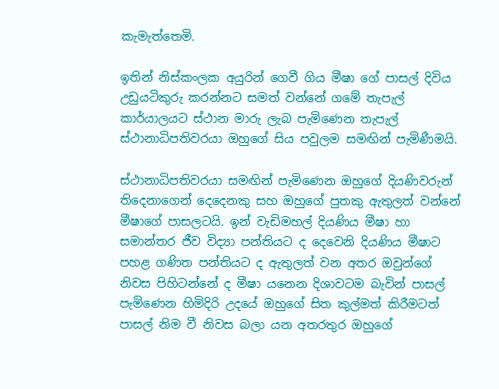කැමැත්තෙමි.

ඉතින් නිස්කංලක අයුරින් ගෙවී ගිය මීෂා ගේ පාසල් දිවිය උඩුයටිකුරු කරන්නට සමත් වන්නේ ගමේ තැපැල් කාර්යාලයට ස්ථාන මාරු ලැබ පැමිණෙන තැපැල් ස්ථානාධිපතිවරයා ඔහුගේ සිය පවුලම සමඟින් පැමිණීමයි.

ස්ථානාධිපතිවරයා සමඟින් පැමිණෙන ඔහුගේ දියණිවරුන් තිදෙනාගෙන් දෙදෙනකු සහ ඔහුගේ පුතකු ඇතුලත් වන්නේ මීෂාගේ පාසලටයි. ඉන් වැඩිමහල් දියණිය මීෂා හා සමාන්තර ජීව විද්‍යා පන්තියට ද දෙවෙනි දියණිය මීෂාට පහළ ගණිත පන්තියට ද ඇතුලත් වන අතර ඔවුන්ගේ නිවස පිහිටන්නේ ද මීෂා යනෙන දිශාවටම බැවින් පාසල් පැමිණෙන හිමිදිරි උදයේ ඔහුගේ සිත කුල්මත් කිරීමටත් පාසල් නිම වී නිවස බලා යන අතරතුර ඔහුගේ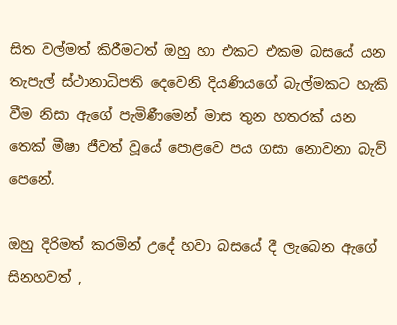සිත වල්මත් කිරීමටත් ඔහු හා එකට එකම බසයේ යන තැපැල් ස්ථානාධිපති දෙවෙනි දියණියගේ බැල්මකට හැකි වීම නිසා ඇගේ පැමිණීමෙන් මාස තුන හතරක් යන තෙක් මීෂා ජීවත් වූයේ පොළවෙ පය ගසා නොවනා බැව් පෙනේ.

ඔහු දිරිමත් කරමින් උදේ හවා බසයේ දී ලැබෙන ඇගේ සිනහවත් ,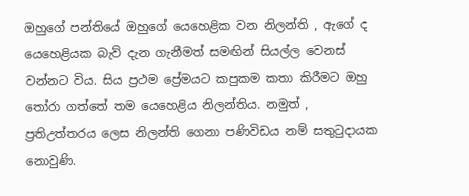ඔහුගේ පන්තියේ ඔහුගේ යෙහෙළික වන නිලන්ති , ඇගේ ද යෙහෙළියක බැව් දැන ගැනීමත් සමඟින් සියල්ල වෙනස් වන්නට විය. සිය ප්‍රථම ප්‍රේමයට කපුකම කතා කිරීමට ඔහු තෝරා ගත්තේ තම යෙහෙළිය නිලන්තිය. නමුත් , ප්‍රතිඋත්තරය ලෙස නිලන්ති ගෙනා පණිවිඩය නම් සතුටුදායක නොවුණි.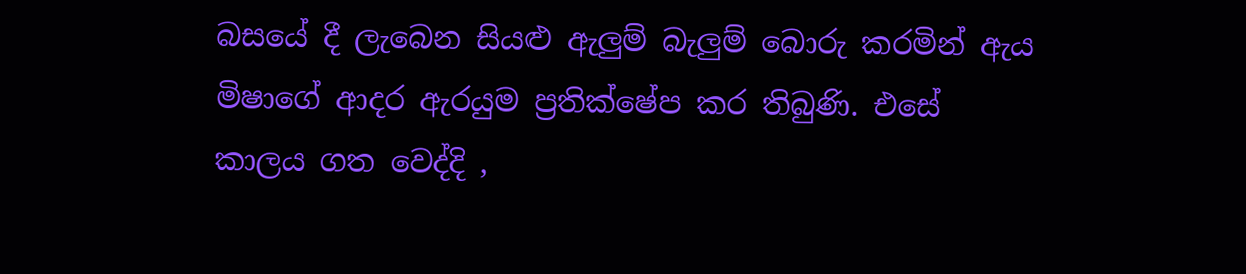බසයේ දී ලැබෙන සියළු ඇලුම් බැලුම් බොරු කරමින් ඇය මිෂාගේ ආදර ඇරයුම ප්‍රතික්ෂේප කර තිබුණි. එසේ කාලය ගත වෙද්දි ,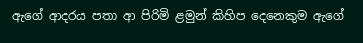ඇගේ ආදරය පතා ආ පිරිමි ළමුන් කිහිප දෙනෙකුම ඇගේ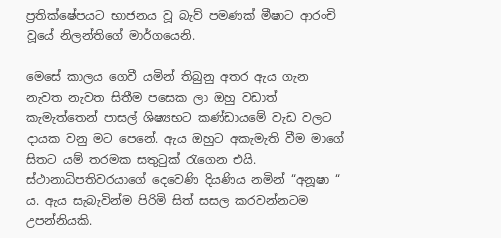ප්‍රතික්ෂේපයට භාජනය වූ බැව් පමණක් මීෂාට ආරංචි වූයේ නිලන්තිගේ මාර්ගයෙනි.

මෙසේ කාලය ගෙවී යමින් තිබුනු අතර ඇය ගැන නැවත නැවත සිතීම පසෙක ලා ඔහු වඩාත් කැමැත්තෙන් පාසල් ශිෂ්‍යභට කණ්ඩායමේ වැඩ වලට දායක වනු මට පෙනේ. ඇය ඔහුට අකැමැති වීම මාගේ සිතට යම් තරමක සතුටුක් රැගෙන එයි. ස්ථානාධිපතිවරයාගේ දෙවෙණි දියණිය නමින් “අනූෂා “ ය. ඇය සැබැවින්ම පිරිමි සිත් සසල කරවන්නටම උපන්නියකි.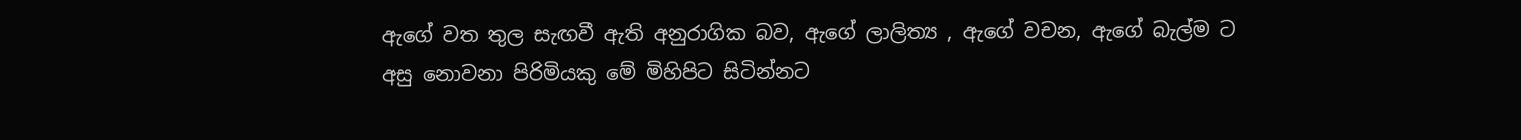ඇගේ වත තුල සැඟවී ඇති අනුරාගික බව, ඇගේ ලාලිත්‍ය , ඇගේ වචන, ඇගේ බැල්ම ට අසු නොවනා පිරිමියකු මේ මිහිපිට සිටින්නට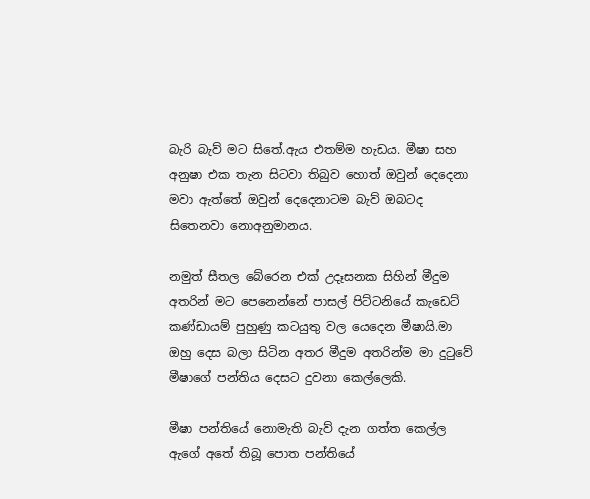බැරි බැව් මට සිතේ.ඇය එතම්ම හැඩය. මීෂා සහ අනුෂා එක තැන සිටවා තිබුව හොත් ඔවුන් දෙදෙනා මවා ඇත්තේ ඔවුන් දෙදෙනාටම බැව් ඔබටද සිතෙනවා නොඅනුමානය.

නමුත් සීතල බේරෙන එක් උදෑසනක සිහින් මීදුම අතරින් මට පෙනෙන්නේ පාසල් පිට්ටනියේ කැඩෙට් කණ්ඩායම් පුහුණු කටයුතු වල යෙදෙන මීෂායි.මා ඔහු දෙස බලා සිටින අතර මීදුම අතරින්ම මා දුටුවේ මීෂාගේ පන්තිය දෙසට දුවනා කෙල්ලෙකි.

මීෂා පන්තියේ නොමැති බැව් දැන ගත්ත කෙල්ල ඇගේ අතේ තිබූ පොත පන්තියේ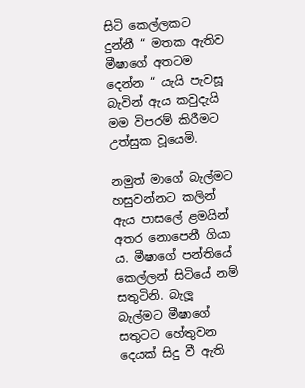සිටි කෙල්ලකට දුන්නී “ මතක ඇතිව මීෂාගේ අතටම දෙන්න “ යැයි පැවසූ බැවින් ඇය කවුදැයි මම විපරම් කිරීමට උත්සුක වූයෙමි.

නමුත් මාගේ බැල්මට හසුවන්නට කලින් ඇය පාසලේ ළමයින් අතර නොපෙනී ගියා ය. මීෂාගේ පන්තියේ කෙල්ලන් සිටියේ නම් සතුටිනි. බැලූ බැල්මට මීෂාගේ සතුටට හේතුවන දෙයක් සිදු වී ඇති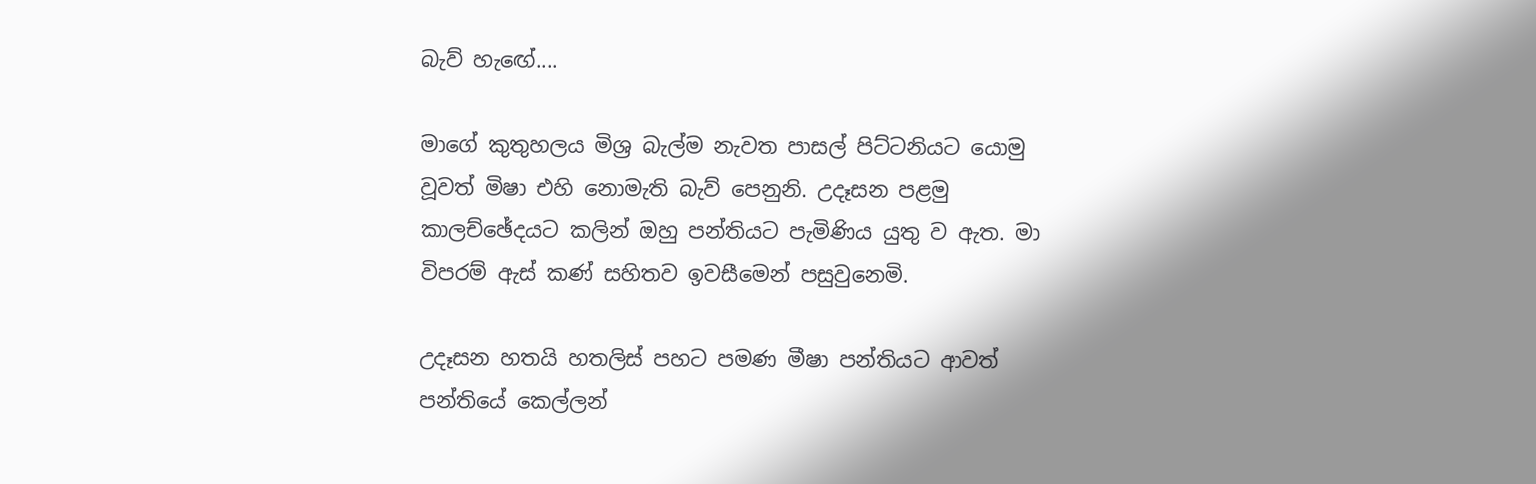බැව් හැඟේ....

මාගේ කුතුහලය මිශ්‍ර බැල්ම නැවත පාසල් පිට්ටනියට යොමු වූවත් මිෂා එහි නොමැති බැව් පෙනුනි. උදෑසන පළමු කාලච්ඡේදයට කලින් ඔහු පන්තියට පැමිණිය යුතු ව ඇත. මා විපරම් ඇස් කණ් සහිතව ඉවසීමෙන් පසුවුනෙමි.

උදෑසන හතයි හතලිස් පහට පමණ මීෂා පන්තියට ආවත් පන්තියේ කෙල්ලන්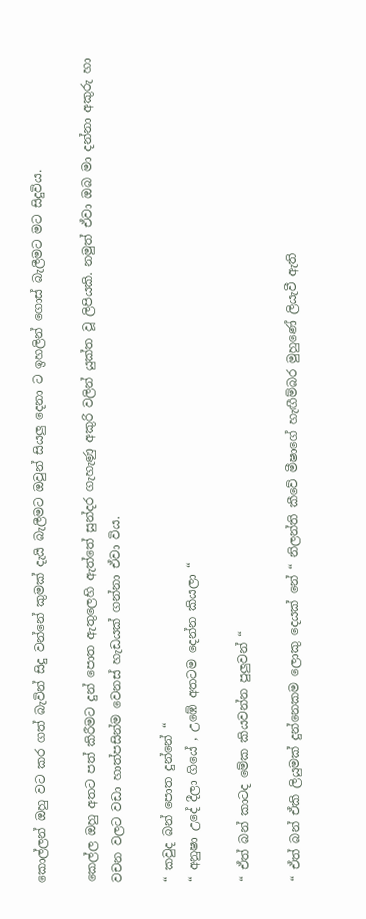කොල්ලන් ඔහු වට කර ගත් බැවින් සිදු වන්නේ කුමක් දැයි බැලීමට ඔවුන් සියලු දෙනා ට ඉහලින් ගොස් බැලීමට මට සිදුවිය.

කෙල්ල ඔහු අතට පත් කිරීමට දුන් පොත ඇතුලෙහි ඇත්තේ සුන්දර ගැහැණු අකුරි වලින් යුක්ත වූ ලිපියකි. නමුත් ඒවා ඔබ මා දන්නා අකුරු හා වචන වලට වඩා හාත්පසින්ම වෙනස් හැඩයක් ගන්නා ඒවා විය.

“ කවුද බන් පොත දුන්නේ “
“ අනුෂා උදේ දීලා ගියේ , උඹේ අතටම දෙන්න කියලා “

“ ඒත් බන් කාටද මේක කියවන්න පුලුවන් “

“ ඒත් බන් ඒකි ලියුමක් දුන්නෙකම ලොකු දෙයක් නේ “ නිලන්ති කීවේ මීෂාගේ හැඟීම්බර මුහුණේ ලියැවී ඇති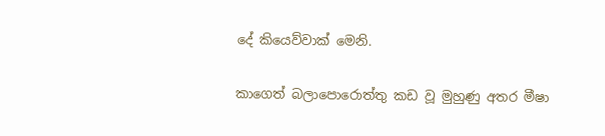දේ කියෙව්වාක් මෙනි.

කාගෙත් බලාපොරොත්තු කඩ වූ මුහුණු අතර මීෂා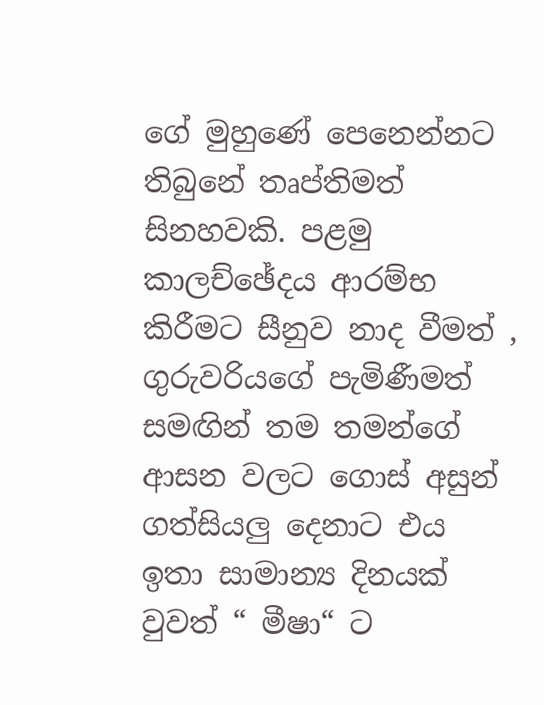ගේ මුහුණේ පෙනෙන්නට තිබුනේ තෘප්තිමත් සිනහවකි. පළමු කාලච්ඡේදය ආරම්භ කිරීමට සීනුව නාද වීමත් , ගුරුවරියගේ පැමිණීමත් සමඟින් තම තමන්ගේ ආසන වලට ගොස් අසුන් ගත්සියලු දෙනාට එය ඉතා සාමාන්‍ය දිනයක් වුවත් “ මීෂා“ ට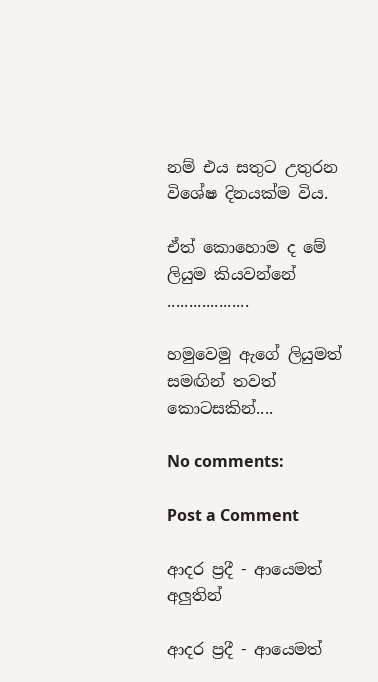නම් එය සතුට උතුරන විශේෂ දිනයක්ම විය.

ඒත් කොහොම ද මේ ලියුම කියවන්නේ ...................

හමුවෙමු ඇගේ ලියුමත් සමඟින් තවත් කොටසකින්....

No comments:

Post a Comment

ආදර ප්‍රදී - ආයෙමත් අලුතින්

ආදර ප්‍රදී - ආයෙමත්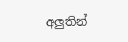අලුතින්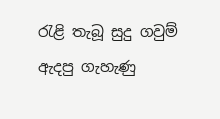රැළි තැබූ සුදු ගවුම් ඇදපු ගැහැණු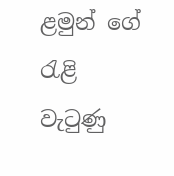ළමුන් ‌ගේ රැළි වැටුණු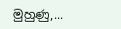මුහුණු,...